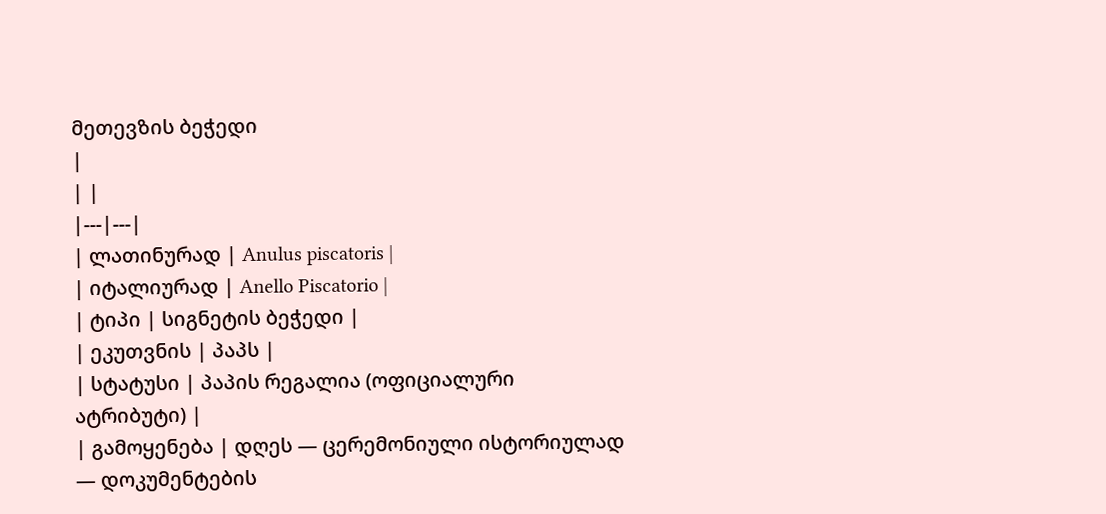მეთევზის ბეჭედი
|
| |
|---|---|
| ლათინურად | Anulus piscatoris |
| იტალიურად | Anello Piscatorio |
| ტიპი | სიგნეტის ბეჭედი |
| ეკუთვნის | პაპს |
| სტატუსი | პაპის რეგალია (ოფიციალური ატრიბუტი) |
| გამოყენება | დღეს — ცერემონიული ისტორიულად — დოკუმენტების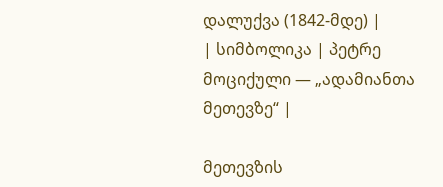დალუქვა (1842-მდე) |
| სიმბოლიკა | პეტრე მოციქული — „ადამიანთა მეთევზე“ |

მეთევზის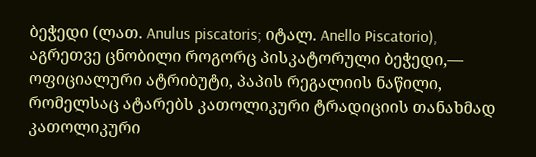ბეჭედი (ლათ. Anulus piscatoris; იტალ. Anello Piscatorio), აგრეთვე ცნობილი როგორც პისკატორული ბეჭედი,— ოფიციალური ატრიბუტი, პაპის რეგალიის ნაწილი, რომელსაც ატარებს კათოლიკური ტრადიციის თანახმად კათოლიკური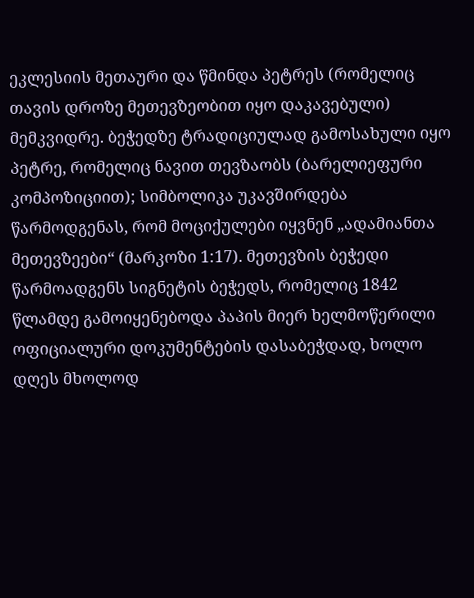ეკლესიის მეთაური და წმინდა პეტრეს (რომელიც თავის დროზე მეთევზეობით იყო დაკავებული) მემკვიდრე. ბეჭედზე ტრადიციულად გამოსახული იყო პეტრე, რომელიც ნავით თევზაობს (ბარელიეფური კომპოზიციით); სიმბოლიკა უკავშირდება წარმოდგენას, რომ მოციქულები იყვნენ „ადამიანთა მეთევზეები“ (მარკოზი 1:17). მეთევზის ბეჭედი წარმოადგენს სიგნეტის ბეჭედს, რომელიც 1842 წლამდე გამოიყენებოდა პაპის მიერ ხელმოწერილი ოფიციალური დოკუმენტების დასაბეჭდად, ხოლო დღეს მხოლოდ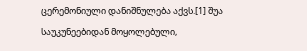ცერემონიული დანიშნულება აქვს.[1] შუა საუკუნეებიდან მოყოლებული,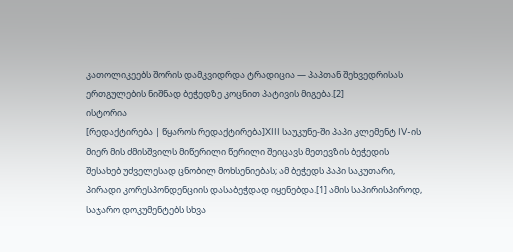კათოლიკეებს შორის დამკვიდრდა ტრადიცია — პაპთან შეხვედრისას ერთგულების ნიშნად ბეჭედზე კოცნით პატივის მიგება.[2]
ისტორია
[რედაქტირება | წყაროს რედაქტირება]XIII საუკუნე-ში პაპი კლემენტ IV-ის მიერ მის ძმისშვილს მიწერილი წერილი შეიცავს მეთევზის ბეჭედის შესახებ უძველესად ცნობილ მოხსენიებას; ამ ბეჭედს პაპი საკუთარი, პირადი კორესპონდენციის დასაბეჭდად იყენებდა.[1] ამის საპირისპიროდ, საჯარო დოკუმენტებს სხვა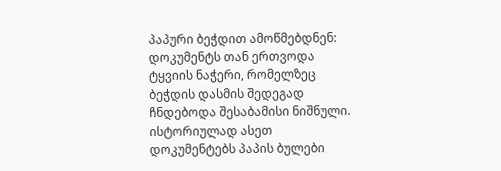პაპური ბეჭდით ამოწმებდნენ: დოკუმენტს თან ერთვოდა ტყვიის ნაჭერი, რომელზეც ბეჭდის დასმის შედეგად ჩნდებოდა შესაბამისი ნიშნული. ისტორიულად ასეთ დოკუმენტებს პაპის ბულები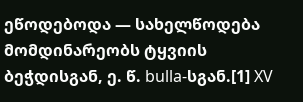ეწოდებოდა — სახელწოდება მომდინარეობს ტყვიის ბეჭდისგან, ე. წ. bulla-სგან.[1] XV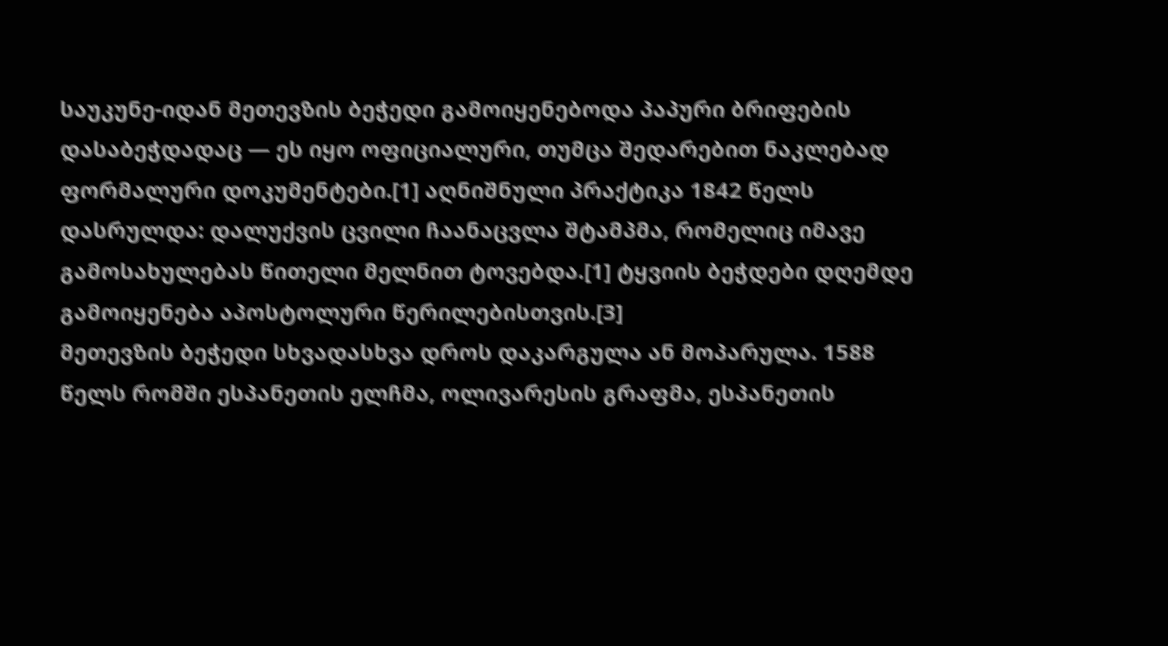საუკუნე-იდან მეთევზის ბეჭედი გამოიყენებოდა პაპური ბრიფების დასაბეჭდადაც — ეს იყო ოფიციალური, თუმცა შედარებით ნაკლებად ფორმალური დოკუმენტები.[1] აღნიშნული პრაქტიკა 1842 წელს დასრულდა: დალუქვის ცვილი ჩაანაცვლა შტამპმა, რომელიც იმავე გამოსახულებას წითელი მელნით ტოვებდა.[1] ტყვიის ბეჭდები დღემდე გამოიყენება აპოსტოლური წერილებისთვის.[3]
მეთევზის ბეჭედი სხვადასხვა დროს დაკარგულა ან მოპარულა. 1588 წელს რომში ესპანეთის ელჩმა, ოლივარესის გრაფმა, ესპანეთის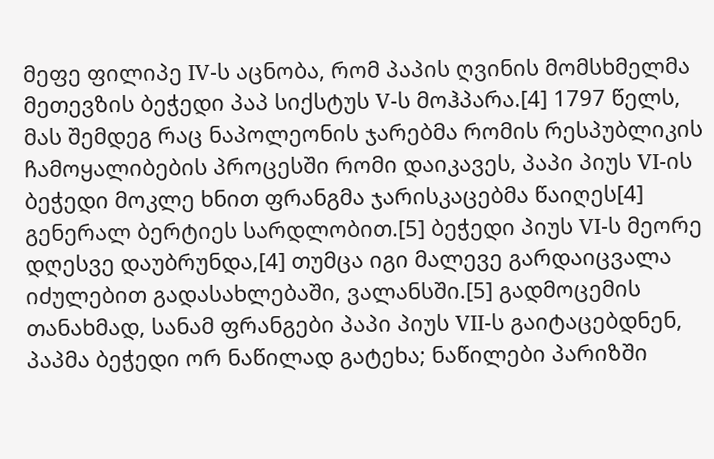მეფე ფილიპე IV-ს აცნობა, რომ პაპის ღვინის მომსხმელმა მეთევზის ბეჭედი პაპ სიქსტუს V-ს მოჰპარა.[4] 1797 წელს, მას შემდეგ რაც ნაპოლეონის ჯარებმა რომის რესპუბლიკის ჩამოყალიბების პროცესში რომი დაიკავეს, პაპი პიუს VI-ის ბეჭედი მოკლე ხნით ფრანგმა ჯარისკაცებმა წაიღეს[4] გენერალ ბერტიეს სარდლობით.[5] ბეჭედი პიუს VI-ს მეორე დღესვე დაუბრუნდა,[4] თუმცა იგი მალევე გარდაიცვალა იძულებით გადასახლებაში, ვალანსში.[5] გადმოცემის თანახმად, სანამ ფრანგები პაპი პიუს VII-ს გაიტაცებდნენ, პაპმა ბეჭედი ორ ნაწილად გატეხა; ნაწილები პარიზში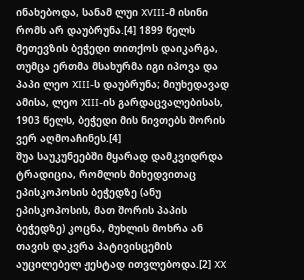ინახებოდა, სანამ ლუი XVIII-მ ისინი რომს არ დაუბრუნა.[4] 1899 წელს მეთევზის ბეჭედი თითქოს დაიკარგა, თუმცა ერთმა მსახურმა იგი იპოვა და პაპი ლეო XIII-ს დაუბრუნა; მიუხედავად ამისა, ლეო XIII-ის გარდაცვალებისას, 1903 წელს, ბეჭედი მის ნივთებს შორის ვერ აღმოაჩინეს.[4]
შუა საუკუნეებში მყარად დამკვიდრდა ტრადიცია, რომლის მიხედვითაც ეპისკოპოსის ბეჭედზე (ანუ ეპისკოპოსის, მათ შორის პაპის ბეჭედზე) კოცნა, მუხლის მოხრა ან თავის დაკვრა პატივისცემის აუცილებელ ჟესტად ითვლებოდა.[2] XX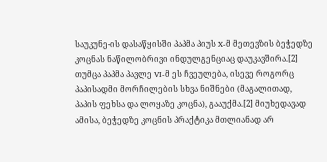საუკუნე-ის დასაწყისში პაპმა პიუს X-მ მეთევზის ბეჭედზე კოცნას ნაწილობრივი ინდულგენციაც დაუკავშირა.[2] თუმცა პაპმა პავლე VI-მ ეს ჩვეულება, ისევე როგორც პაპისადმი მორჩილების სხვა ნიშნები (მაგალითად, პაპის ფეხსა და ლოყაზე კოცნა), გააუქმა.[2] მიუხედავად ამისა, ბეჭედზე კოცნის პრაქტიკა მთლიანად არ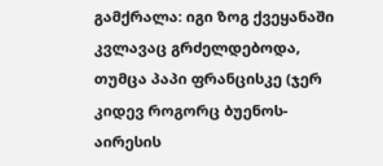გამქრალა: იგი ზოგ ქვეყანაში კვლავაც გრძელდებოდა, თუმცა პაპი ფრანცისკე (ჯერ კიდევ როგორც ბუენოს-აირესის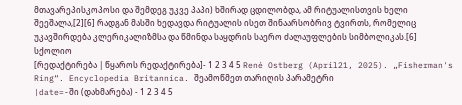მთავარეპისკოპოსი და შემდეგ უკვე პაპი) ხშირად ცდილობდა, ამ რიტუალისთვის ხელი შეეშალა,[2][6] რადგან მასში ხედავდა რიტუალის ისეთ შინაარსობრივ ტვირთს, რომელიც უკავშირდება კლერიკალიზმსა და წმინდა საყდრის საერო ძალაუფლების სიმბოლიკას.[6]
სქოლიო
[რედაქტირება | წყაროს რედაქტირება]- 1 2 3 4 5 René Ostberg (April21, 2025). „Fisherman's Ring“. Encyclopedia Britannica. შეამოწმეთ თარიღის პარამეტრი
|date=-ში (დახმარება) - 1 2 3 4 5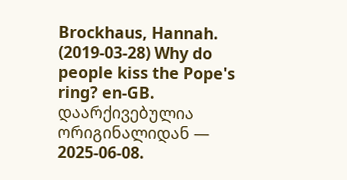Brockhaus, Hannah. (2019-03-28) Why do people kiss the Pope's ring? en-GB. დაარქივებულია ორიგინალიდან — 2025-06-08.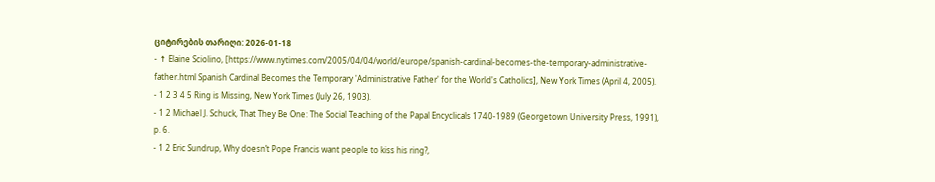ციტირების თარიღი: 2026-01-18
- ↑ Elaine Sciolino, [https://www.nytimes.com/2005/04/04/world/europe/spanish-cardinal-becomes-the-temporary-administrative-father.html Spanish Cardinal Becomes the Temporary 'Administrative Father' for the World's Catholics], New York Times (April 4, 2005).
- 1 2 3 4 5 Ring is Missing, New York Times (July 26, 1903).
- 1 2 Michael J. Schuck, That They Be One: The Social Teaching of the Papal Encyclicals 1740-1989 (Georgetown University Press, 1991), p. 6.
- 1 2 Eric Sundrup, Why doesn’t Pope Francis want people to kiss his ring?,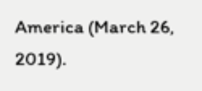America (March 26, 2019).